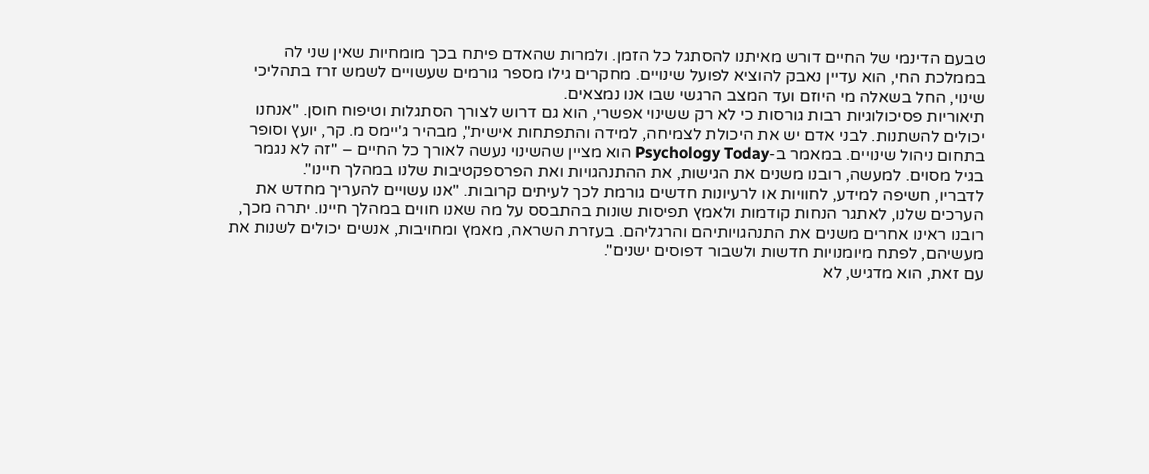טבעם הדינמי של החיים דורש מאיתנו להסתגל כל הזמן. ולמרות שהאדם פיתח בכך מומחיות שאין שני לה בממלכת החי, הוא עדיין נאבק להוציא לפועל שינויים. מחקרים גילו מספר גורמים שעשויים לשמש זרז בתהליכי שינוי, החל בשאלה מי היוזם ועד המצב הרגשי שבו אנו נמצאים.
תיאוריות פסיכולוגיות רבות גורסות כי לא רק ששינוי אפשרי, הוא גם דרוש לצורך הסתגלות וטיפוח חוסן. "אנחנו יכולים להשתנות. לבני אדם יש את היכולת לצמיחה, למידה והתפתחות אישית", מבהיר ג'יימס מ. קר, יועץ וסופר בתחום ניהול שינויים. במאמר ב-Psychology Today הוא מציין שהשינוי נעשה לאורך כל החיים – "זה לא נגמר בגיל מסוים. למעשה, רובנו משנים את הגישות, את ההתנהגויות ואת הפרספקטיבות שלנו במהלך חיינו".
לדבריו, חשיפה למידע, לחוויות או לרעיונות חדשים גורמת לכך לעיתים קרובות. "אנו עשויים להעריך מחדש את הערכים שלנו, לאתגר הנחות קודמות ולאמץ תפיסות שונות בהתבסס על מה שאנו חווים במהלך חיינו. יתרה מכך, רובנו ראינו אחרים משנים את התנהגויותיהם והרגליהם. בעזרת השראה, מאמץ ומחויבות, אנשים יכולים לשנות את מעשיהם, לפתח מיומנויות חדשות ולשבור דפוסים ישנים".
עם זאת, הוא מדגיש, לא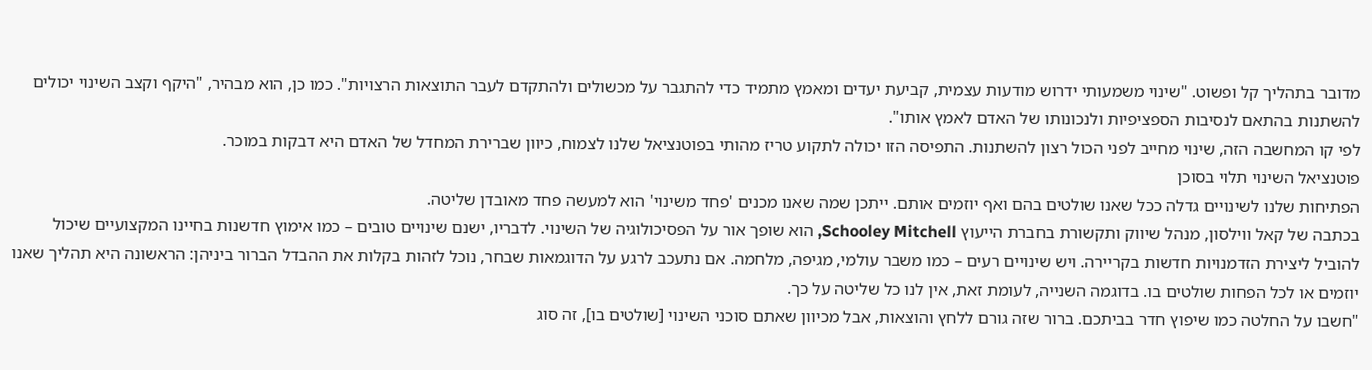מדובר בתהליך קל ופשוט. "שינוי משמעותי ידרוש מודעות עצמית, קביעת יעדים ומאמץ מתמיד כדי להתגבר על מכשולים ולהתקדם לעבר התוצאות הרצויות". כמו כן, הוא מבהיר, "היקף וקצב השינוי יכולים להשתנות בהתאם לנסיבות הספציפיות ולנכונותו של האדם לאמץ אותו".
לפי קו המחשבה הזה, שינוי מחייב לפני הכול רצון להשתנות. התפיסה הזו יכולה לתקוע טריז מהותי בפוטנציאל שלנו לצמוח, כיוון שברירת המחדל של האדם היא דבקות במוכר.
פוטנציאל השינוי תלוי בסוכן
הפתיחות שלנו לשינויים גדלה ככל שאנו שולטים בהם ואף יוזמים אותם. ייתכן שמה שאנו מכנים 'פחד משינוי' הוא למעשה פחד מאובדן שליטה.
בכתבה של קאל ווילסון, מנהל שיווק ותקשורת בחברת הייעוץ Schooley Mitchell, הוא שופך אור על הפסיכולוגיה של השינוי. לדבריו, ישנם שינויים טובים – כמו אימוץ חדשנות בחיינו המקצועיים שיכול להוביל ליצירת הזדמנויות חדשות בקריירה. ויש שינויים רעים – כמו משבר עולמי, מגיפה, מלחמה. אם נתעכב לרגע על הדוגמאות שבחר, נוכל לזהות בקלות את ההבדל הברור ביניהן: הראשונה היא תהליך שאנו יוזמים או לכל הפחות שולטים בו. בדוגמה השנייה, לעומת זאת, אין לנו כל שליטה על כך.
"חשבו על החלטה כמו שיפוץ חדר בביתכם. ברור שזה גורם ללחץ והוצאות, אבל מכיוון שאתם סוכני השינוי [שולטים בו], זה סוג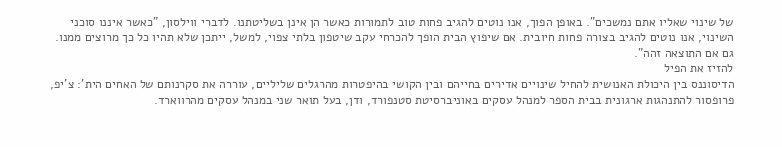של שינוי שאליו אתם נמשכים". באופן הפוך, אנו נוטים להגיב פחות טוב לתמורות כאשר הן אינן בשליטתנו. לדברי ווילסון, "כאשר איננו סוכני השינוי, אנו נוטים להגיב בצורה פחות חיובית. אם שיפוץ הבית הופך להכרחי עקב שיטפון בלתי צפוי, למשל, ייתכן שלא תהיו כל כך מרוצים ממנו. גם אם התוצאה זהה".
להזיז את הפיל
הדיסוננס בין היכולת האנושית להחיל שינויים אדירים בחייהם ובין הקושי בהיפטרות מהרגלים שליליים, עוררה את סקרנותם של האחים הית': צ'יפ, פרופסור להתנהגות ארגונית בבית הספר למנהל עסקים באוניברסיטת סטנפורד, ודן, בעל תואר שני במנהל עסקים מהרווארד.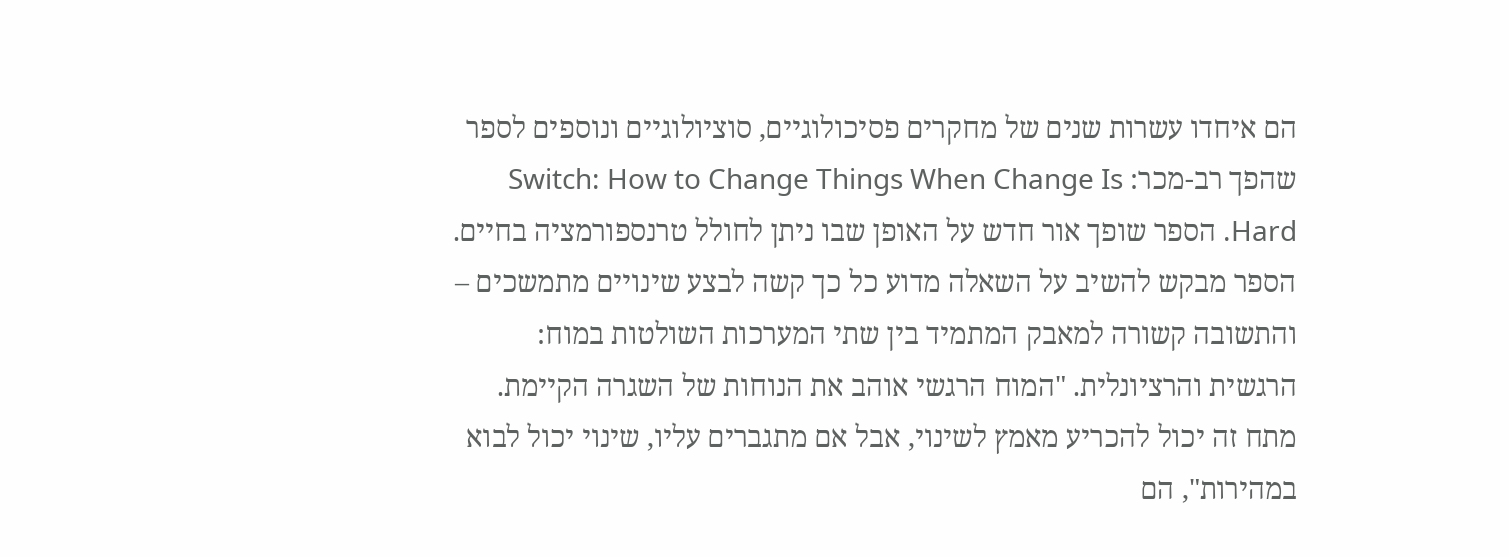הם איחדו עשרות שנים של מחקרים פסיכולוגיים, סוציולוגיים ונוספים לספר שהפך רב-מכר: Switch: How to Change Things When Change Is Hard. הספר שופך אור חדש על האופן שבו ניתן לחולל טרנספורמציה בחיים.
הספר מבקש להשיב על השאלה מדוע כל כך קשה לבצע שינויים מתמשכים – והתשובה קשורה למאבק המתמיד בין שתי המערכות השולטות במוח: הרגשית והרציונלית. "המוח הרגשי אוהב את הנוחות של השגרה הקיימת. מתח זה יכול להכריע מאמץ לשינוי, אבל אם מתגברים עליו, שינוי יכול לבוא במהירות", הם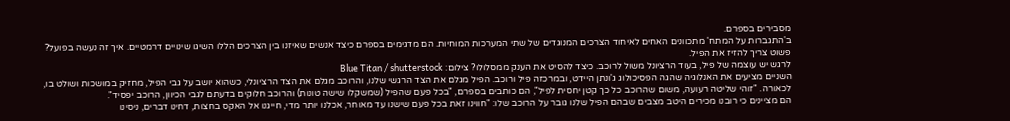מסבירים בספרם.
ב'התגברות על המתח' מתכוונים האחים לאיחוד הצרכים המנוגדים של שתי המערכות המוחיות. הם מדגימים בספרם כיצד אנשים שאיזנו בין הצרכים הללו השיגו שינויים דרמטיים. איך זה נעשה בפועל? פשוט צריך להזיז את הפיל.
לרגש יש עוצמה של פיל, בעוד הרציונל משול לרוכב. כיצד להסיט את הענק ממסלולו? צילום: Blue Titan / shutterstock
השניים מציעים את האנלוגיה שהגה הפסיכולוג ג'ונתן היידט, ובמרכזה פיל ורוכב. הפיל מגלם את הצד הרגשי שלנו, והרוכב מגלם את הצד הרציונלי, כשהוא יושב על גבי הפיל, מחזיק במושכות ושולט בו, לכאורה. "זוהי שליטה רעועה, משום שהרוכב כל כך קטן יחסית לפיל", הם כותבים בספרם, "בכל פעם שהפיל (שמשקלו שישה טונות) והרוכב חלוקים בדעתם לגבי הכיוון, הרוכב יפסיד".
הם מציינים כי רובנו מכירים היטב מצבים שבהם הפיל שלנו גובר על הרוכב שלו: "חווינו זאת בכל פעם שישנו עד מאוחר, אכלנו יותר מדי, חייגנו אל האקס בחצות, דחינו דברים, ניסינו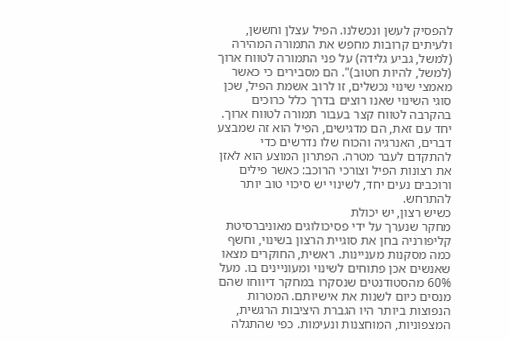להפסיק לעשן ונכשלנו. הפיל עצלן וחששן, ולעיתים קרובות מחפש את התמורה המהירה (למשל, גביע גלידה) על פני התמורה לטווח ארוך (למשל, להיות חטוב)". הם מסבירים כי כאשר מאמצי שינוי נכשלים, זו לרוב אשמת הפיל, שכן סוגי השינוי שאנו רוצים בדרך כלל כרוכים בהקרבה לטווח קצר בעבור תמורה לטווח ארוך. יחד עם זאת, הם מדגישים, הפיל הוא זה שמבצע דברים, האנרגיה והכוח שלו נדרשים כדי להתקדם לעבר מטרה. הפתרון המוצע הוא לאזן את רצונות הפיל וצורכי הרוכב: כאשר פילים ורוכבים נעים יחד, לשינוי יש סיכוי טוב יותר להתרחש.
כשיש רצון, יש יכולת
מחקר שנערך על ידי פסיכולוגים מאוניברסיטת קליפורניה בחן את סוגיית הרצון בשינוי, וחשף כמה מסקנות מעניינות. ראשית, החוקרים מצאו שאנשים אכן פתוחים לשינוי ומעוניינים בו. מעל 60% מהסטודנטים שנסקרו במחקר דיווחו שהם מנסים כיום לשנות את אישיותם. המטרות הנפוצות ביותר היו הגברת היציבות הרגשית, המצפוניות, המוחצנות ונעימות. כפי שהתגלה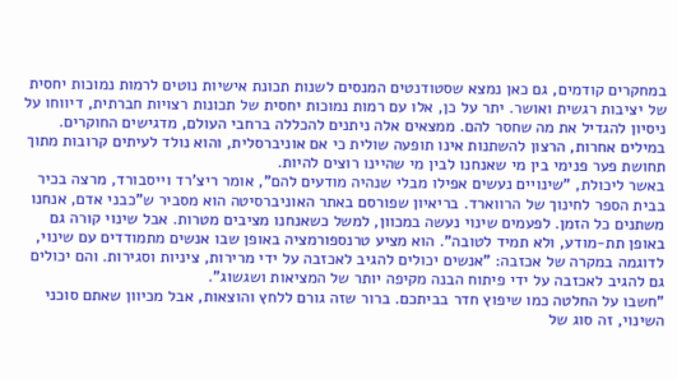במחקרים קודמים, גם כאן נמצא שסטודנטים המנסים לשנות תכונת אישיות נוטים לרמות נמוכות יחסית של יציבות רגשית ואושר. יתר על כן, אלו עם רמות נמוכות יחסית של תכונות רצויות חברתית, דיווחו על ניסיון להגדיל את מה שחסר להם. ממצאים אלה ניתנים להכללה ברחבי העולם, מדגישים החוקרים. במילים אחרות, הרצון להשתנות אינו תופעה שולית כי אם אוניברסלית, והוא נולד לעיתים קרובות מתוך תחושת פער פנימי בין מי שאנחנו לבין מי שהיינו רוצים להיות.
באשר ליכולת, "שינויים נעשים אפילו מבלי שנהיה מודעים להם", אומר ריצ'רד וייסבורד, מרצה בכיר בבית הספר לחינוך של הרווארד. בריאיון שפורסם באתר האוניברסיטה הוא מסביר ש"כבני אדם, אנחנו משתנים כל הזמן. לפעמים שינוי נעשה במכוון, למשל כשאנחנו מציבים מטרות. אבל שינוי קורה גם באופן תת-מודע, ולא תמיד לטובה". הוא מציע טרנספורמציה באופן שבו אנשים מתמודדים עם שינוי, לדוגמה במקרה של אכזבה: "אנשים יכולים להגיב לאכזבה על ידי מרירות, ציניות וסגירות. והם יכולים גם להגיב לאכזבה על ידי פיתוח הבנה מקיפה יותר של המציאות ושגשוג".
"חשבו על החלטה כמו שיפוץ חדר בביתכם. ברור שזה גורם ללחץ והוצאות, אבל מכיוון שאתם סוכני השינוי, זה סוג של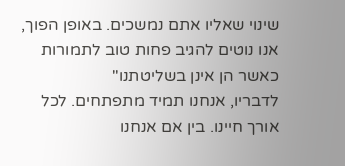שינוי שאליו אתם נמשכים. באופן הפוך, אנו נוטים להגיב פחות טוב לתמורות כאשר הן אינן בשליטתנו"
לדבריו, אנחנו תמיד מתפתחים. לכל אורך חיינו. בין אם אנחנו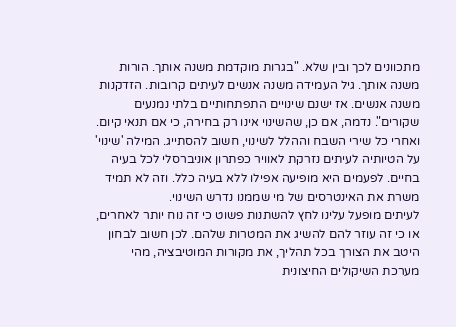מתכוונים לכך ובין שלא. "בגרות מוקדמת משנה אותך. הורות משנה אותך. גיל העמידה משנה אנשים לעיתים קרובות. הזדקנות משנה אנשים. אז ישנם שינויים התפתחותיים בלתי נמנעים שקורים". נדמה, אם כן, שהשינוי אינו רק בחירה, כי אם תנאי קיום.
ואחרי כל שירי השבח וההלל לשינוי, חשוב להסתייג. המילה 'שינוי' על הטיותיה לעיתים נזרקת לאוויר כפתרון אוניברסלי לכל בעיה בחיים. לפעמים היא מופיעה אפילו ללא בעיה כלל. וזה לא תמיד משרת את האינטרסים של מי שממנו נדרש השינוי.
לעיתים מופעל עלינו לחץ להשתנות פשוט כי זה נוח יותר לאחרים, או כי זה עוזר להם להשיג את המטרות שלהם. לכן חשוב לבחון היטב את הצורך בכל תהליך, את מקורות המוטיבציה, מהי מערכת השיקולים החיצונית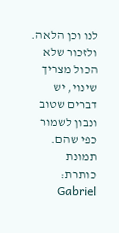לנו וכן הלאה. ולזכור שלא הכול מצריך שינוי, יש דברים שטוב ונבון לשמור כפי שהם.
תמונת כותרת: Gabriel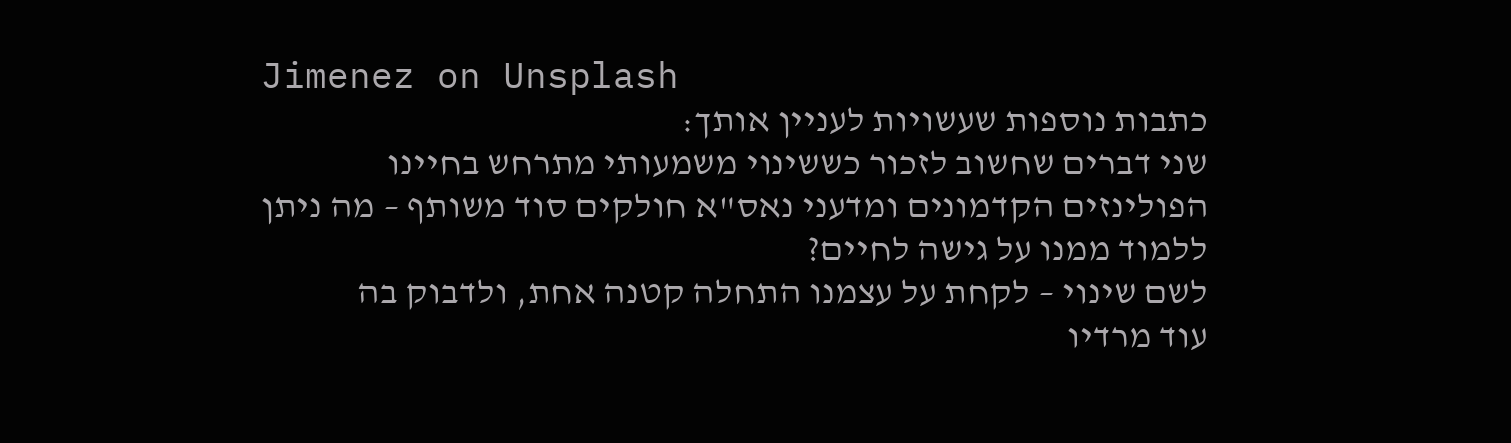Jimenez on Unsplash
כתבות נוספות שעשויות לעניין אותך:
שני דברים שחשוב לזכור כששינוי משמעותי מתרחש בחיינו
הפולינזים הקדמונים ומדעני נאס"א חולקים סוד משותף – מה ניתן ללמוד ממנו על גישה לחיים?
לשם שינוי – לקחת על עצמנו התחלה קטנה אחת, ולדבוק בה
עוד מרדיו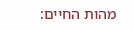מהות החיים: